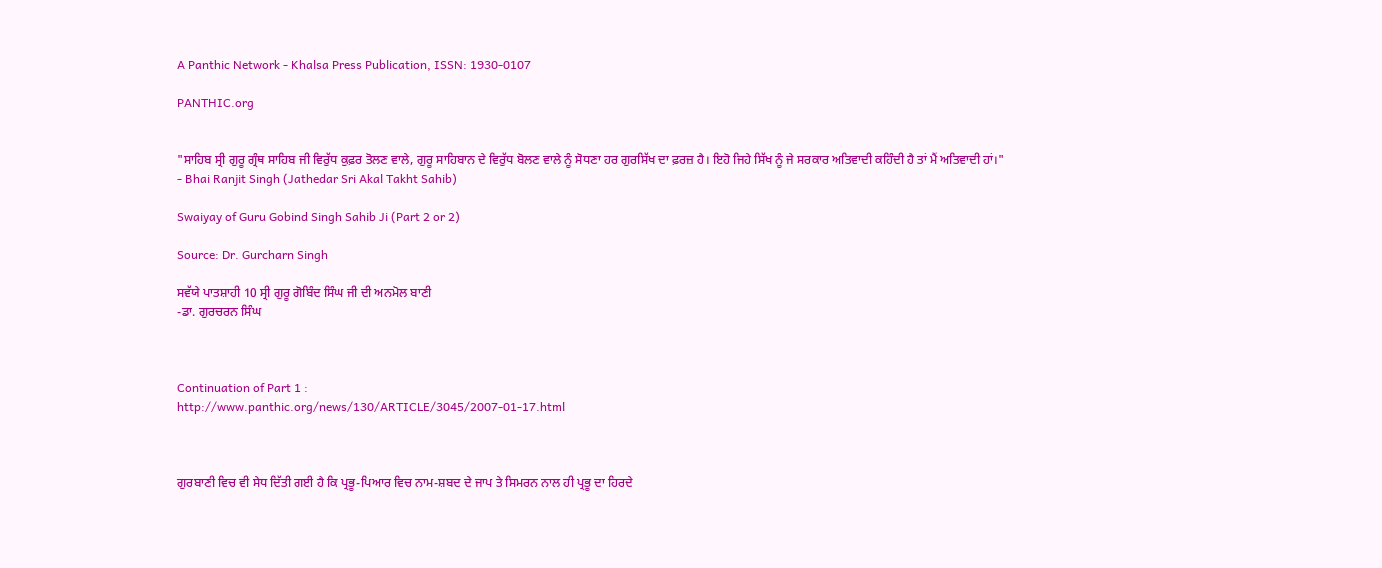A Panthic Network - Khalsa Press Publication, ISSN: 1930-0107

PANTHIC.org


"ਸਾਹਿਬ ਸ੍ਰੀ ਗੁਰੂ ਗ੍ਰੰਥ ਸਾਹਿਬ ਜੀ ਵਿਰੁੱਧ ਕੁਫ਼ਰ ਤੋਲਣ ਵਾਲੇ, ਗੁਰੂ ਸਾਹਿਬਾਨ ਦੇ ਵਿਰੁੱਧ ਬੋਲਣ ਵਾਲੇ ਨੂੰ ਸੋਧਣਾ ਹਰ ਗੁਰਸਿੱਖ ਦਾ ਫ਼ਰਜ਼ ਹੈ। ਇਹੋ ਜਿਹੇ ਸਿੱਖ ਨੂੰ ਜੇ ਸਰਕਾਰ ਅਤਿਵਾਦੀ ਕਹਿੰਦੀ ਹੈ ਤਾਂ ਮੈਂ ਅਤਿਵਾਦੀ ਹਾਂ।"
- Bhai Ranjit Singh (Jathedar Sri Akal Takht Sahib)

Swaiyay of Guru Gobind Singh Sahib Ji (Part 2 or 2)

Source: Dr. Gurcharn Singh

ਸਵੱਯੇ ਪਾਤਸ਼ਾਹੀ 10 ਸ੍ਰੀ ਗੁਰੂ ਗੋਬਿੰਦ ਸਿੰਘ ਜੀ ਦੀ ਅਨਮੋਲ ਬਾਣੀ
-ਡਾ. ਗੁਰਚਰਨ ਸਿੰਘ



Continuation of Part 1 :
http://www.panthic.org/news/130/ARTICLE/3045/2007-01-17.html



ਗੁਰਬਾਣੀ ਵਿਚ ਵੀ ਸੇਧ ਦਿੱਤੀ ਗਈ ਹੈ ਕਿ ਪ੍ਰਭੂ-ਪਿਆਰ ਵਿਚ ਨਾਮ-ਸ਼ਬਦ ਦੇ ਜਾਪ ਤੇ ਸਿਮਰਨ ਨਾਲ ਹੀ ਪ੍ਰਭੂ ਦਾ ਹਿਰਦੇ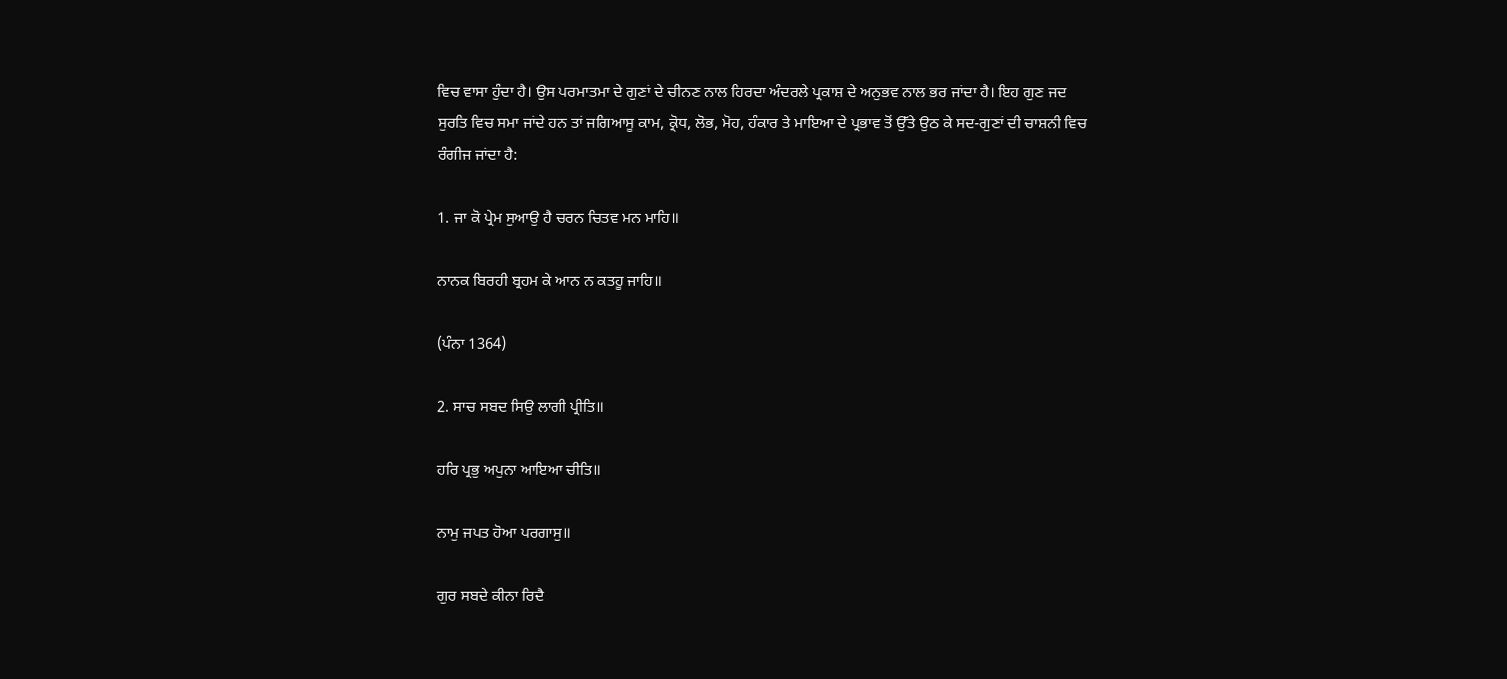ਵਿਚ ਵਾਸਾ ਹੁੰਦਾ ਹੈ। ਉਸ ਪਰਮਾਤਮਾ ਦੇ ਗੁਣਾਂ ਦੇ ਚੀਨਣ ਨਾਲ ਹਿਰਦਾ ਅੰਦਰਲੇ ਪ੍ਰਕਾਸ਼ ਦੇ ਅਨੁਭਵ ਨਾਲ ਭਰ ਜਾਂਦਾ ਹੈ। ਇਹ ਗੁਣ ਜਦ ਸੁਰਤਿ ਵਿਚ ਸਮਾ ਜਾਂਦੇ ਹਨ ਤਾਂ ਜਗਿਆਸੂ ਕਾਮ, ਕ੍ਰੋਧ, ਲੋਭ, ਮੋਹ, ਹੰਕਾਰ ਤੇ ਮਾਇਆ ਦੇ ਪ੍ਰਭਾਵ ਤੋਂ ਉੱਤੇ ਉਠ ਕੇ ਸਦ-ਗੁਣਾਂ ਦੀ ਚਾਸ਼ਨੀ ਵਿਚ ਰੰਗੀਜ ਜਾਂਦਾ ਹੈ:

1. ਜਾ ਕੋ ਪ੍ਰੇਮ ਸੁਆਉ ਹੈ ਚਰਨ ਚਿਤਵ ਮਨ ਮਾਹਿ॥

ਨਾਨਕ ਬਿਰਹੀ ਬ੍ਰਹਮ ਕੇ ਆਨ ਨ ਕਤਹੂ ਜਾਹਿ॥

(ਪੰਨਾ 1364)

2. ਸਾਚ ਸਬਦ ਸਿਉ ਲਾਗੀ ਪ੍ਰੀਤਿ॥

ਹਰਿ ਪ੍ਰਭੁ ਅਪੁਨਾ ਆਇਆ ਚੀਤਿ॥

ਨਾਮੁ ਜਪਤ ਹੋਆ ਪਰਗਾਸੁ॥

ਗੁਰ ਸਬਦੇ ਕੀਨਾ ਰਿਦੈ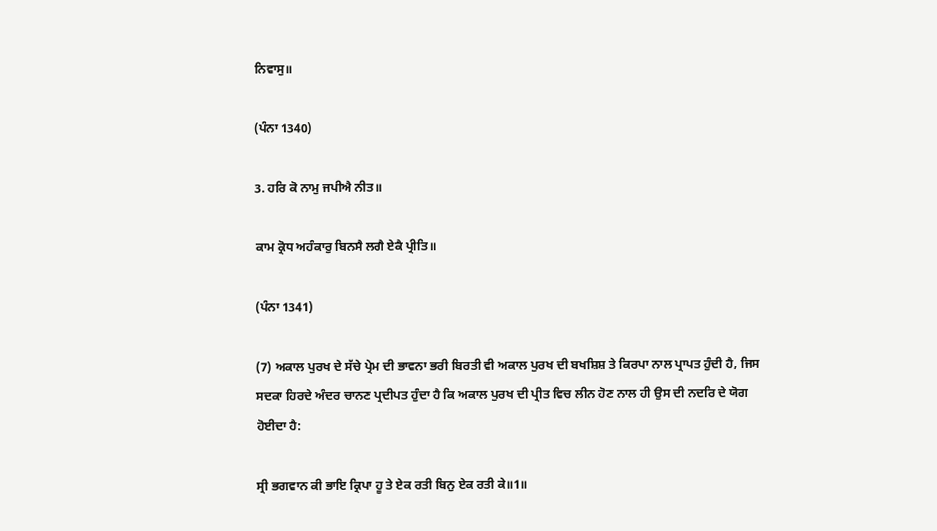ਨਿਵਾਸੁ॥

(ਪੰਨਾ 1340)

3. ਹਰਿ ਕੋ ਨਾਮੁ ਜਪੀਐ ਨੀਤ॥

ਕਾਮ ਕ੍ਰੋਧ ਅਹੰਕਾਰੁ ਬਿਨਸੈ ਲਗੈ ਏਕੈ ਪ੍ਰੀਤਿ॥

(ਪੰਨਾ 1341)

(7) ਅਕਾਲ ਪੁਰਖ ਦੇ ਸੱਚੇ ਪ੍ਰੇਮ ਦੀ ਭਾਵਨਾ ਭਰੀ ਬਿਰਤੀ ਵੀ ਅਕਾਲ ਪੁਰਖ ਦੀ ਬਖਸ਼ਿਸ਼ ਤੇ ਕਿਰਪਾ ਨਾਲ ਪ੍ਰਾਪਤ ਹੁੰਦੀ ਹੈ, ਜਿਸ ਸਦਕਾ ਹਿਰਦੇ ਅੰਦਰ ਚਾਨਣ ਪ੍ਰਦੀਪਤ ਹੁੰਦਾ ਹੈ ਕਿ ਅਕਾਲ ਪੁਰਖ ਦੀ ਪ੍ਰੀਤ ਵਿਚ ਲੀਨ ਹੋਣ ਨਾਲ ਹੀ ਉਸ ਦੀ ਨਦਰਿ ਦੇ ਯੋਗ ਹੋਈਦਾ ਹੈ:

ਸ੍ਰੀ ਭਗਵਾਨ ਕੀ ਭਾਇ ਕ੍ਰਿਪਾ ਹੂ ਤੇ ਏਕ ਰਤੀ ਬਿਨੁ ਏਕ ਰਤੀ ਕੇ॥1॥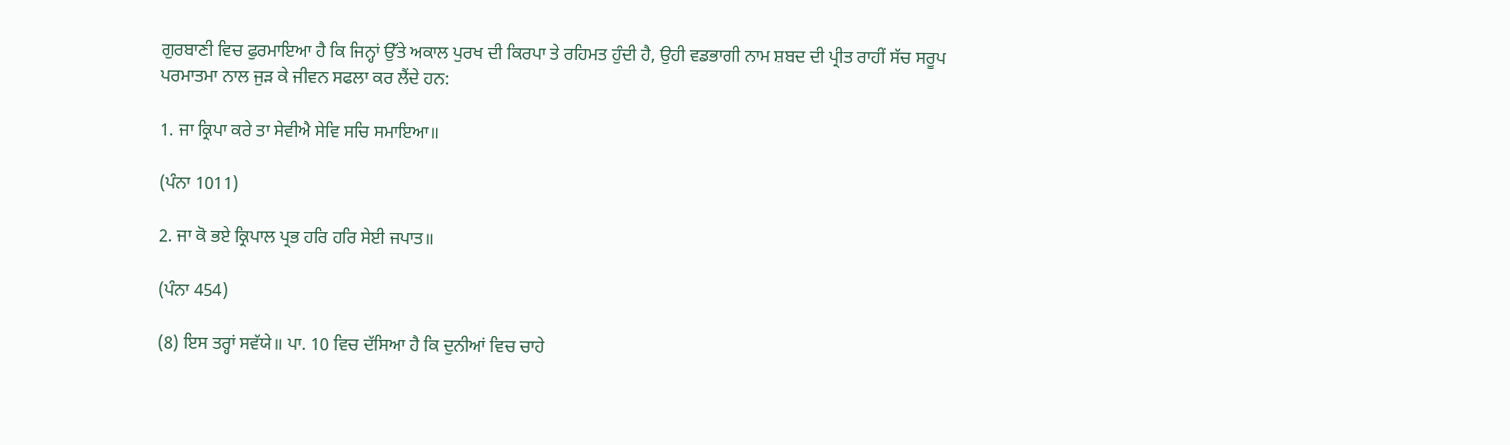ਗੁਰਬਾਣੀ ਵਿਚ ਫੁਰਮਾਇਆ ਹੈ ਕਿ ਜਿਨ੍ਹਾਂ ਉੱਤੇ ਅਕਾਲ ਪੁਰਖ ਦੀ ਕਿਰਪਾ ਤੇ ਰਹਿਮਤ ਹੁੰਦੀ ਹੈ, ਉਹੀ ਵਡਭਾਗੀ ਨਾਮ ਸ਼ਬਦ ਦੀ ਪ੍ਰੀਤ ਰਾਹੀਂ ਸੱਚ ਸਰੂਪ ਪਰਮਾਤਮਾ ਨਾਲ ਜੁੜ ਕੇ ਜੀਵਨ ਸਫਲਾ ਕਰ ਲੈਂਦੇ ਹਨ:

1. ਜਾ ਕ੍ਰਿਪਾ ਕਰੇ ਤਾ ਸੇਵੀਐ ਸੇਵਿ ਸਚਿ ਸਮਾਇਆ॥

(ਪੰਨਾ 1011)

2. ਜਾ ਕੋ ਭਏ ਕ੍ਰਿਪਾਲ ਪ੍ਰਭ ਹਰਿ ਹਰਿ ਸੇਈ ਜਪਾਤ॥

(ਪੰਨਾ 454)

(8) ਇਸ ਤਰ੍ਹਾਂ ਸਵੱਯੇ॥ ਪਾ. 10 ਵਿਚ ਦੱਸਿਆ ਹੈ ਕਿ ਦੁਨੀਆਂ ਵਿਚ ਚਾਹੇ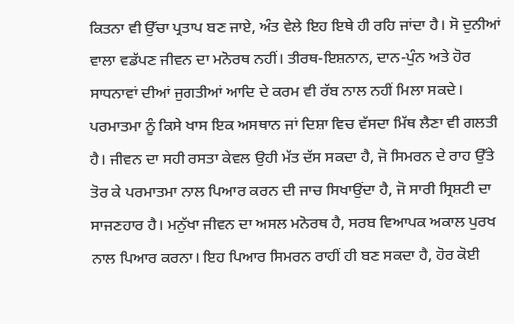ਕਿਤਨਾ ਵੀ ਉੱਚਾ ਪ੍ਰਤਾਪ ਬਣ ਜਾਏ, ਅੰਤ ਵੇਲੇ ਇਹ ਇਥੇ ਹੀ ਰਹਿ ਜਾਂਦਾ ਹੈ। ਸੋ ਦੁਨੀਆਂ ਵਾਲਾ ਵਡੱਪਣ ਜੀਵਨ ਦਾ ਮਨੋਰਥ ਨਹੀਂ। ਤੀਰਥ-ਇਸ਼ਨਾਨ, ਦਾਨ-ਪੁੰਨ ਅਤੇ ਹੋਰ ਸਾਧਨਾਵਾਂ ਦੀਆਂ ਜੁਗਤੀਆਂ ਆਦਿ ਦੇ ਕਰਮ ਵੀ ਰੱਬ ਨਾਲ ਨਹੀਂ ਮਿਲਾ ਸਕਦੇ। ਪਰਮਾਤਮਾ ਨੂੰ ਕਿਸੇ ਖਾਸ ਇਕ ਅਸਥਾਨ ਜਾਂ ਦਿਸ਼ਾ ਵਿਚ ਵੱਸਦਾ ਮਿੱਥ ਲੈਣਾ ਵੀ ਗਲਤੀ ਹੈ। ਜੀਵਨ ਦਾ ਸਹੀ ਰਸਤਾ ਕੇਵਲ ਉਹੀ ਮੱਤ ਦੱਸ ਸਕਦਾ ਹੈ, ਜੋ ਸਿਮਰਨ ਦੇ ਰਾਹ ਉੱਤੇ ਤੋਰ ਕੇ ਪਰਮਾਤਮਾ ਨਾਲ ਪਿਆਰ ਕਰਨ ਦੀ ਜਾਚ ਸਿਖਾਉਂਦਾ ਹੈ, ਜੋ ਸਾਰੀ ਸ੍ਰਿਸ਼ਟੀ ਦਾ ਸਾਜਣਹਾਰ ਹੈ। ਮਨੁੱਖਾ ਜੀਵਨ ਦਾ ਅਸਲ ਮਨੋਰਥ ਹੈ, ਸਰਬ ਵਿਆਪਕ ਅਕਾਲ ਪੁਰਖ ਨਾਲ ਪਿਆਰ ਕਰਨਾ। ਇਹ ਪਿਆਰ ਸਿਮਰਨ ਰਾਹੀਂ ਹੀ ਬਣ ਸਕਦਾ ਹੈ, ਹੋਰ ਕੋਈ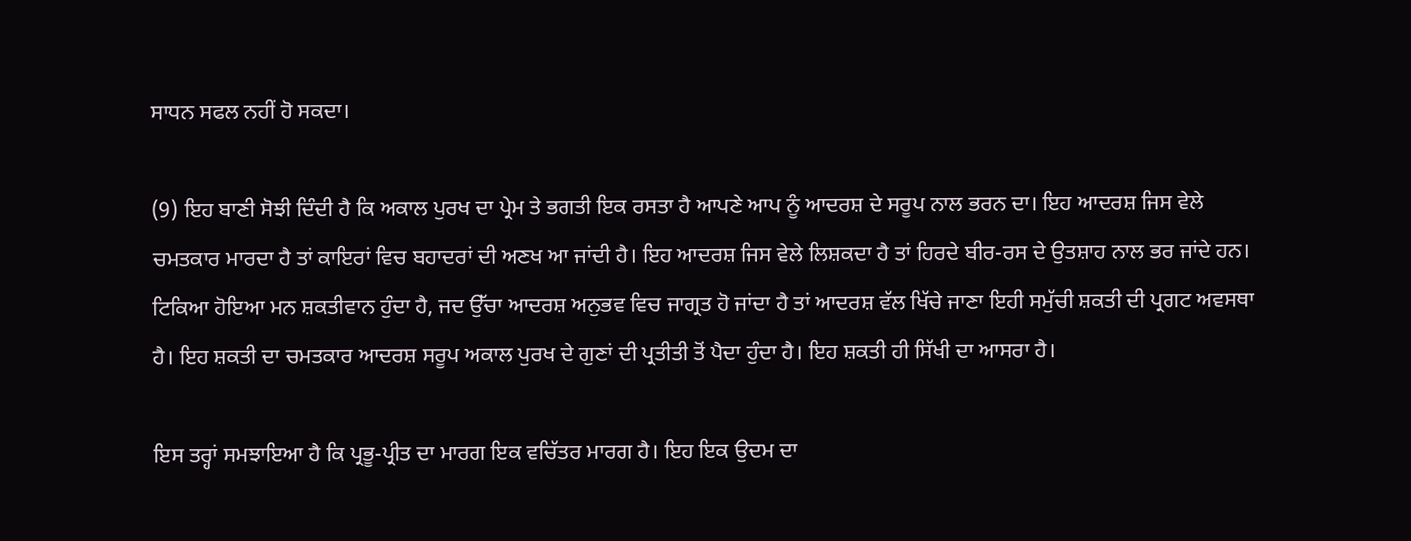ਸਾਧਨ ਸਫਲ ਨਹੀਂ ਹੋ ਸਕਦਾ।

(9) ਇਹ ਬਾਣੀ ਸੋਝੀ ਦਿੰਦੀ ਹੈ ਕਿ ਅਕਾਲ ਪੁਰਖ ਦਾ ਪ੍ਰੇਮ ਤੇ ਭਗਤੀ ਇਕ ਰਸਤਾ ਹੈ ਆਪਣੇ ਆਪ ਨੂੰ ਆਦਰਸ਼ ਦੇ ਸਰੂਪ ਨਾਲ ਭਰਨ ਦਾ। ਇਹ ਆਦਰਸ਼ ਜਿਸ ਵੇਲੇ ਚਮਤਕਾਰ ਮਾਰਦਾ ਹੈ ਤਾਂ ਕਾਇਰਾਂ ਵਿਚ ਬਹਾਦਰਾਂ ਦੀ ਅਣਖ ਆ ਜਾਂਦੀ ਹੈ। ਇਹ ਆਦਰਸ਼ ਜਿਸ ਵੇਲੇ ਲਿਸ਼ਕਦਾ ਹੈ ਤਾਂ ਹਿਰਦੇ ਬੀਰ-ਰਸ ਦੇ ਉਤਸ਼ਾਹ ਨਾਲ ਭਰ ਜਾਂਦੇ ਹਨ। ਟਿਕਿਆ ਹੋਇਆ ਮਨ ਸ਼ਕਤੀਵਾਨ ਹੁੰਦਾ ਹੈ, ਜਦ ਉੱਚਾ ਆਦਰਸ਼ ਅਨੁਭਵ ਵਿਚ ਜਾਗ੍ਰਤ ਹੋ ਜਾਂਦਾ ਹੈ ਤਾਂ ਆਦਰਸ਼ ਵੱਲ ਖਿੱਚੇ ਜਾਣਾ ਇਹੀ ਸਮੁੱਚੀ ਸ਼ਕਤੀ ਦੀ ਪ੍ਰਗਟ ਅਵਸਥਾ ਹੈ। ਇਹ ਸ਼ਕਤੀ ਦਾ ਚਮਤਕਾਰ ਆਦਰਸ਼ ਸਰੂਪ ਅਕਾਲ ਪੁਰਖ ਦੇ ਗੁਣਾਂ ਦੀ ਪ੍ਰਤੀਤੀ ਤੋਂ ਪੈਦਾ ਹੁੰਦਾ ਹੈ। ਇਹ ਸ਼ਕਤੀ ਹੀ ਸਿੱਖੀ ਦਾ ਆਸਰਾ ਹੈ।

ਇਸ ਤਰ੍ਹਾਂ ਸਮਝਾਇਆ ਹੈ ਕਿ ਪ੍ਰਭੂ-ਪ੍ਰੀਤ ਦਾ ਮਾਰਗ ਇਕ ਵਚਿੱਤਰ ਮਾਰਗ ਹੈ। ਇਹ ਇਕ ਉਦਮ ਦਾ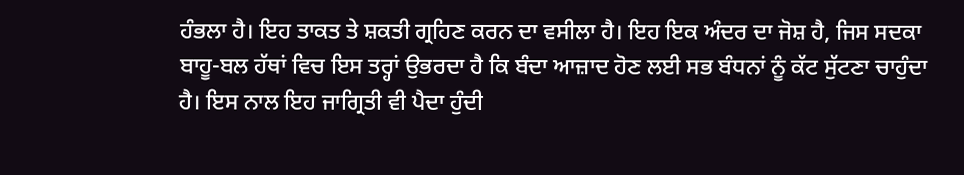ਹੰਭਲਾ ਹੈ। ਇਹ ਤਾਕਤ ਤੇ ਸ਼ਕਤੀ ਗ੍ਰਹਿਣ ਕਰਨ ਦਾ ਵਸੀਲਾ ਹੈ। ਇਹ ਇਕ ਅੰਦਰ ਦਾ ਜੋਸ਼ ਹੈ, ਜਿਸ ਸਦਕਾ ਬਾਹੂ-ਬਲ ਹੱਥਾਂ ਵਿਚ ਇਸ ਤਰ੍ਹਾਂ ਉਭਰਦਾ ਹੈ ਕਿ ਬੰਦਾ ਆਜ਼ਾਦ ਹੋਣ ਲਈ ਸਭ ਬੰਧਨਾਂ ਨੂੰ ਕੱਟ ਸੁੱਟਣਾ ਚਾਹੁੰਦਾ ਹੈ। ਇਸ ਨਾਲ ਇਹ ਜਾਗ੍ਰਿਤੀ ਵੀ ਪੈਦਾ ਹੁੰਦੀ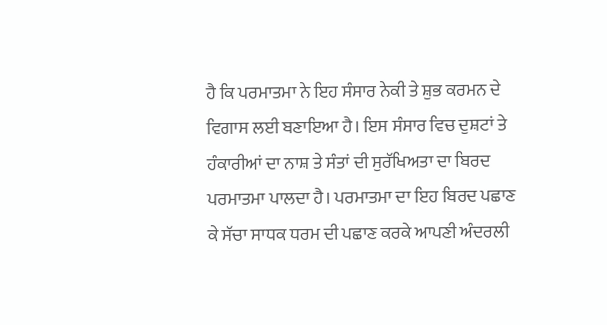ਹੈ ਕਿ ਪਰਮਾਤਮਾ ਨੇ ਇਹ ਸੰਸਾਰ ਨੇਕੀ ਤੇ ਸ਼ੁਭ ਕਰਮਨ ਦੇ ਵਿਗਾਸ ਲਈ ਬਣਾਇਆ ਹੈ। ਇਸ ਸੰਸਾਰ ਵਿਚ ਦੁਸ਼ਟਾਂ ਤੇ ਹੰਕਾਰੀਆਂ ਦਾ ਨਾਸ਼ ਤੇ ਸੰਤਾਂ ਦੀ ਸੁਰੱਖਿਅਤਾ ਦਾ ਬਿਰਦ ਪਰਮਾਤਮਾ ਪਾਲਦਾ ਹੈ। ਪਰਮਾਤਮਾ ਦਾ ਇਹ ਬਿਰਦ ਪਛਾਣ ਕੇ ਸੱਚਾ ਸਾਧਕ ਧਰਮ ਦੀ ਪਛਾਣ ਕਰਕੇ ਆਪਣੀ ਅੰਦਰਲੀ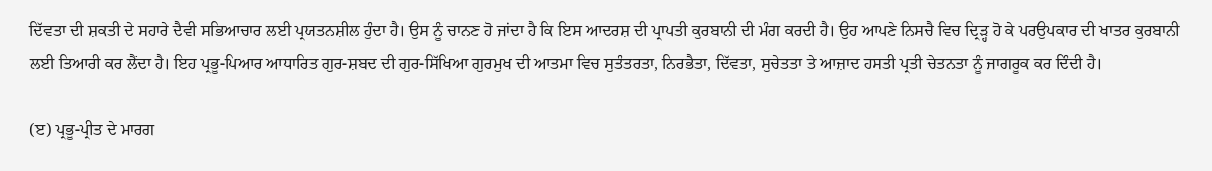ਦਿੱਵਤਾ ਦੀ ਸ਼ਕਤੀ ਦੇ ਸਹਾਰੇ ਦੈਵੀ ਸਭਿਆਚਾਰ ਲਈ ਪ੍ਰਯਤਨਸ਼ੀਲ ਹੁੰਦਾ ਹੈ। ਉਸ ਨੂੰ ਚਾਨਣ ਹੋ ਜਾਂਦਾ ਹੈ ਕਿ ਇਸ ਆਦਰਸ਼ ਦੀ ਪ੍ਰਾਪਤੀ ਕੁਰਬਾਨੀ ਦੀ ਮੰਗ ਕਰਦੀ ਹੈ। ਉਹ ਆਪਣੇ ਨਿਸਚੈ ਵਿਚ ਦ੍ਰਿੜ੍ਹ ਹੋ ਕੇ ਪਰਉਪਕਾਰ ਦੀ ਖਾਤਰ ਕੁਰਬਾਨੀ ਲਈ ਤਿਆਰੀ ਕਰ ਲੈਂਦਾ ਹੈ। ਇਹ ਪ੍ਰਭੂ-ਪਿਆਰ ਆਧਾਰਿਤ ਗੁਰ-ਸ਼ਬਦ ਦੀ ਗੁਰ-ਸਿੱਖਿਆ ਗੁਰਮੁਖ ਦੀ ਆਤਮਾ ਵਿਚ ਸੁਤੰਤਰਤਾ, ਨਿਰਭੈਤਾ, ਦਿੱਵਤਾ, ਸੁਚੇਤਤਾ ਤੇ ਆਜ਼ਾਦ ਹਸਤੀ ਪ੍ਰਤੀ ਚੇਤਨਤਾ ਨੂੰ ਜਾਗਰੂਕ ਕਰ ਦਿੰਦੀ ਹੈ।

(ੲ) ਪ੍ਰਭੂ-ਪ੍ਰੀਤ ਦੇ ਮਾਰਗ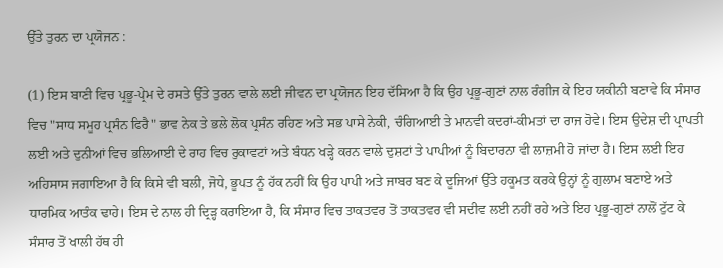ਉੱਤੇ ਤੁਰਨ ਦਾ ਪ੍ਰਯੋਜਨ :

(1) ਇਸ ਬਾਣੀ ਵਿਚ ਪ੍ਰਭੂ-ਪ੍ਰੇਮ ਦੇ ਰਸਤੇ ਉੱਤੇ ਤੁਰਨ ਵਾਲੇ ਲਈ ਜੀਵਨ ਦਾ ਪ੍ਰਯੋਜਨ ਇਹ ਦੱਸਿਆ ਹੈ ਕਿ ਉਹ ਪ੍ਰਭੂ-ਗੁਣਾਂ ਨਾਲ ਰੰਗੀਜ ਕੇ ਇਹ ਯਕੀਨੀ ਬਣਾਵੇ ਕਿ ਸੰਸਾਰ ਵਿਚ "ਸਾਧ ਸਮੂਹ ਪ੍ਰਸੰਨ ਫਿਰੈ" ਭਾਵ ਨੇਕ ਤੇ ਭਲੇ ਲੋਕ ਪ੍ਰਸੰਨ ਰਹਿਣ ਅਤੇ ਸਭ ਪਾਸੇ ਨੇਕੀ, ਚੰਗਿਆਈ ਤੇ ਮਾਨਵੀ ਕਦਰਾਂ-ਕੀਮਤਾਂ ਦਾ ਰਾਜ ਹੋਵੇ। ਇਸ ਉਦੇਸ਼ ਦੀ ਪ੍ਰਾਪਤੀ ਲਈ ਅਤੇ ਦੁਨੀਆਂ ਵਿਚ ਭਲਿਆਈ ਦੇ ਰਾਹ ਵਿਚ ਰੁਕਾਵਟਾਂ ਅਤੇ ਬੰਧਨ ਖੜ੍ਹੇ ਕਰਨ ਵਾਲੇ ਦੁਸ਼ਟਾਂ ਤੇ ਪਾਪੀਆਂ ਨੂੰ ਬਿਦਾਰਨਾ ਵੀ ਲਾਜ਼ਮੀ ਹੋ ਜਾਂਦਾ ਹੈ। ਇਸ ਲਈ ਇਹ ਅਹਿਸਾਸ ਜਗਾਇਆ ਹੈ ਕਿ ਕਿਸੇ ਵੀ ਬਲੀ, ਜੋਧੇ, ਭੂਪਤ ਨੂੰ ਹੱਕ ਨਹੀਂ ਕਿ ਉਹ ਪਾਪੀ ਅਤੇ ਜਾਬਰ ਬਣ ਕੇ ਦੂਜਿਆਂ ਉੱਤੇ ਹਕੂਮਤ ਕਰਕੇ ਉਨ੍ਹਾਂ ਨੂੰ ਗੁਲਾਮ ਬਣਾਏ ਅਤੇ ਧਾਰਮਿਕ ਆਤੰਕ ਢਾਹੇ। ਇਸ ਦੇ ਨਾਲ ਹੀ ਦ੍ਰਿੜ੍ਹ ਕਰਾਇਆ ਹੈ, ਕਿ ਸੰਸਾਰ ਵਿਚ ਤਾਕਤਵਰ ਤੋਂ ਤਾਕਤਵਰ ਵੀ ਸਦੀਵ ਲਈ ਨਹੀਂ ਰਹੇ ਅਤੇ ਇਹ ਪ੍ਰਭੂ-ਗੁਣਾਂ ਨਾਲੋਂ ਟੁੱਟ ਕੇ ਸੰਸਾਰ ਤੋਂ ਖਾਲੀ ਹੱਥ ਹੀ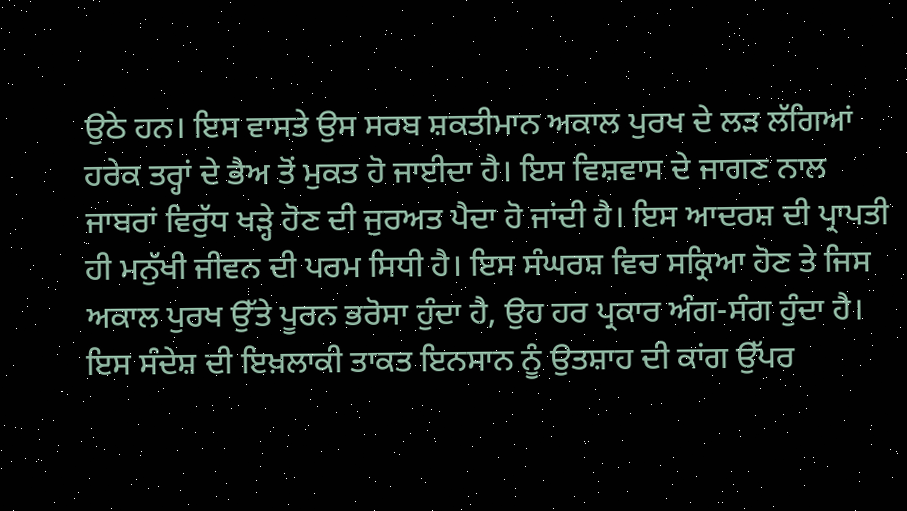ਉਠੇ ਹਨ। ਇਸ ਵਾਸਤੇ ਉਸ ਸਰਬ ਸ਼ਕਤੀਮਾਨ ਅਕਾਲ ਪੁਰਖ ਦੇ ਲੜ ਲੱਗਿਆਂ ਹਰੇਕ ਤਰ੍ਹਾਂ ਦੇ ਭੈਅ ਤੋਂ ਮੁਕਤ ਹੋ ਜਾਈਦਾ ਹੈ। ਇਸ ਵਿਸ਼ਵਾਸ ਦੇ ਜਾਗਣ ਨਾਲ ਜਾਬਰਾਂ ਵਿਰੁੱਧ ਖੜ੍ਹੇ ਹੋਣ ਦੀ ਜੁਰਅਤ ਪੈਦਾ ਹੋ ਜਾਂਦੀ ਹੈ। ਇਸ ਆਦਰਸ਼ ਦੀ ਪ੍ਰਾਪਤੀ ਹੀ ਮਨੁੱਖੀ ਜੀਵਨ ਦੀ ਪਰਮ ਸਿਧੀ ਹੈ। ਇਸ ਸੰਘਰਸ਼ ਵਿਚ ਸਕ੍ਰਿਆ ਹੋਣ ਤੇ ਜਿਸ ਅਕਾਲ ਪੁਰਖ ਉੱਤੇ ਪੂਰਨ ਭਰੋਸਾ ਹੁੰਦਾ ਹੈ, ਉਹ ਹਰ ਪ੍ਰਕਾਰ ਅੰਗ-ਸੰਗ ਹੁੰਦਾ ਹੈ। ਇਸ ਸੰਦੇਸ਼ ਦੀ ਇਖ਼ਲਾਕੀ ਤਾਕਤ ਇਨਸਾਨ ਨੂੰ ਉਤਸ਼ਾਹ ਦੀ ਕਾਂਗ ਉੱਪਰ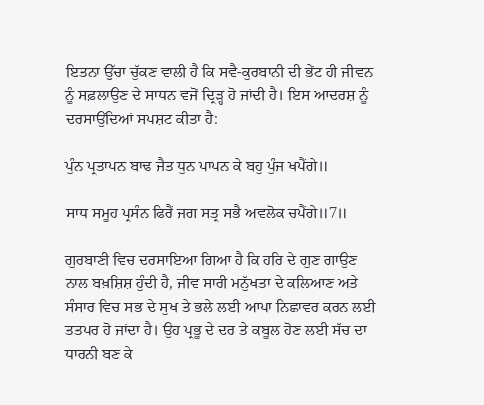ਇਤਨਾ ਉੱਚਾ ਚੁੱਕਣ ਵਾਲੀ ਹੈ ਕਿ ਸਵੈ-ਕੁਰਬਾਨੀ ਦੀ ਭੇਂਟ ਹੀ ਜੀਵਨ ਨੂੰ ਸਫ਼ਲਾਉਣ ਦੇ ਸਾਧਨ ਵਜੋਂ ਦ੍ਰਿੜ੍ਹ ਹੋ ਜਾਂਦੀ ਹੈ। ਇਸ ਆਦਰਸ਼ ਨੂੰ ਦਰਸਾਉਂਦਿਆਂ ਸਪਸ਼ਟ ਕੀਤਾ ਹੈ:

ਪੁੰਨ ਪ੍ਰਤਾਪਨ ਬਾਢ ਜੈਤ ਧੁਨ ਪਾਪਨ ਕੇ ਬਹੁ ਪੁੰਜ ਖਪੈਂਗੇ॥

ਸਾਧ ਸਮੂਹ ਪ੍ਰਸੰਨ ਫਿਰੈਂ ਜਗ ਸਤ੍ਰ ਸਭੈ ਅਵਲੋਕ ਚਪੈਂਗੇ॥7॥

ਗੁਰਬਾਣੀ ਵਿਚ ਦਰਸਾਇਆ ਗਿਆ ਹੈ ਕਿ ਹਰਿ ਦੇ ਗੁਣ ਗਾਉਣ ਨਾਲ ਬਖ਼ਸ਼ਿਸ਼ ਹੁੰਦੀ ਹੈ, ਜੀਵ ਸਾਰੀ ਮਨੁੱਖਤਾ ਦੇ ਕਲਿਆਣ ਅਤੇ ਸੰਸਾਰ ਵਿਚ ਸਭ ਦੇ ਸੁਖ ਤੇ ਭਲੇ ਲਈ ਆਪਾ ਨਿਛਾਵਰ ਕਰਨ ਲਈ ਤਤਪਰ ਹੋ ਜਾਂਦਾ ਹੈ। ਉਹ ਪ੍ਰਭੂ ਦੇ ਦਰ ਤੇ ਕਬੂਲ ਹੋਣ ਲਈ ਸੱਚ ਦਾ ਧਾਰਨੀ ਬਣ ਕੇ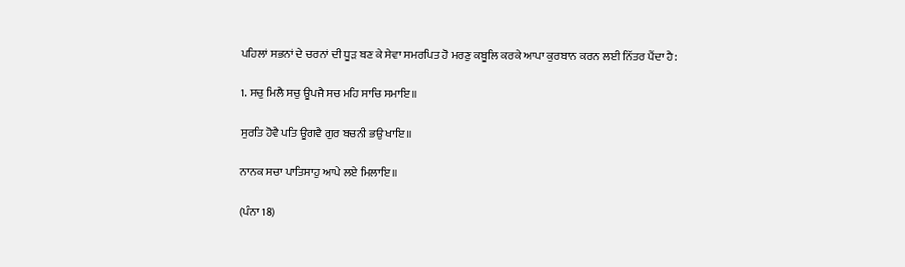ਪਹਿਲਾਂ ਸਭਨਾਂ ਦੇ ਚਰਨਾਂ ਦੀ ਧੂੜ ਬਣ ਕੇ ਸੇਵਾ ਸਮਰਪਿਤ ਹੋ ਮਰਣੁ ਕਬੂਲਿ ਕਰਕੇ ਆਪਾ ਕੁਰਬਾਨ ਕਰਨ ਲਈ ਨਿੱਤਰ ਪੈਂਦਾ ਹੈ:

1. ਸਚੁ ਮਿਲੈ ਸਚੁ ਊਪਜੈ ਸਚ ਮਹਿ ਸਾਚਿ ਸਮਾਇ॥

ਸੁਰਤਿ ਹੋਵੈ ਪਤਿ ਊਗਵੈ ਗੁਰ ਬਚਨੀ ਭਉ ਖਾਇ॥

ਨਾਨਕ ਸਚਾ ਪਾਤਿਸਾਹੁ ਆਪੇ ਲਏ ਮਿਲਾਇ॥

(ਪੰਨਾ 18)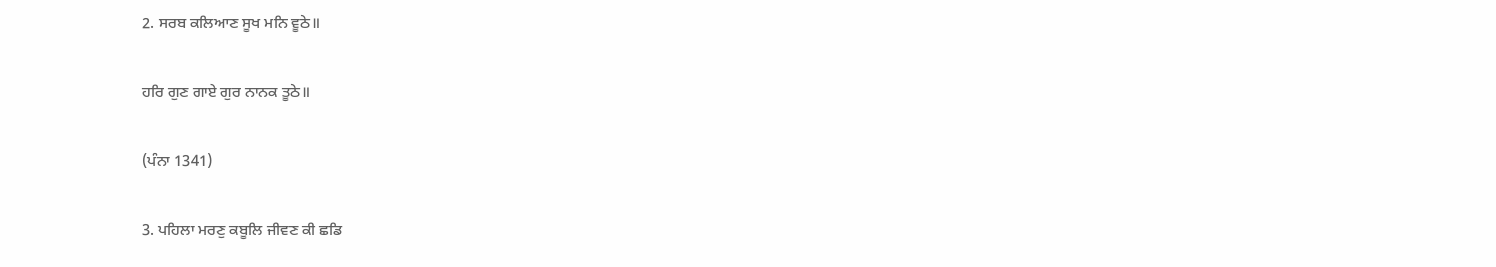2. ਸਰਬ ਕਲਿਆਣ ਸੂਖ ਮਨਿ ਵੂਠੇ॥

ਹਰਿ ਗੁਣ ਗਾਏ ਗੁਰ ਨਾਨਕ ਤੂਠੇ॥

(ਪੰਨਾ 1341)

3. ਪਹਿਲਾ ਮਰਣੁ ਕਬੂਲਿ ਜੀਵਣ ਕੀ ਛਡਿ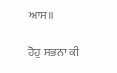ਆਸ॥

ਹੋਹੁ ਸਭਨਾ ਕੀ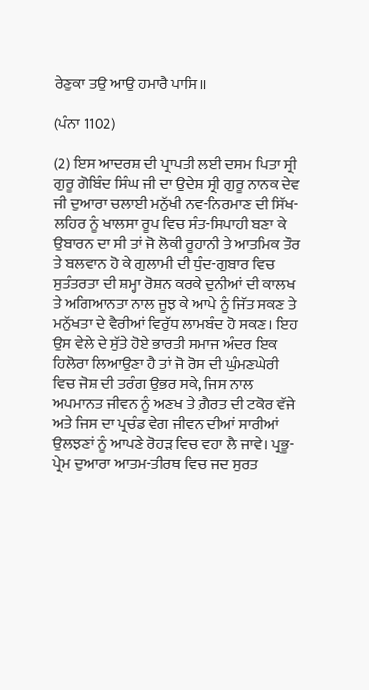ਰੇਣੁਕਾ ਤਉ ਆਉ ਹਮਾਰੈ ਪਾਸਿ॥

(ਪੰਨਾ 1102)

(2) ਇਸ ਆਦਰਸ਼ ਦੀ ਪ੍ਰਾਪਤੀ ਲਈ ਦਸਮ ਪਿਤਾ ਸ੍ਰੀ ਗੁਰੂ ਗੋਬਿੰਦ ਸਿੰਘ ਜੀ ਦਾ ਉਦੇਸ਼ ਸ੍ਰੀ ਗੁਰੂ ਨਾਨਕ ਦੇਵ ਜੀ ਦੁਆਰਾ ਚਲਾਈ ਮਨੁੱਖੀ ਨਵ-ਨਿਰਮਾਣ ਦੀ ਸਿੱਖ-ਲਹਿਰ ਨੂੰ ਖਾਲਸਾ ਰੂਪ ਵਿਚ ਸੰਤ-ਸਿਪਾਹੀ ਬਣਾ ਕੇ ਉਬਾਰਨ ਦਾ ਸੀ ਤਾਂ ਜੋ ਲੋਕੀ ਰੂਹਾਨੀ ਤੇ ਆਤਮਿਕ ਤੌਰ ਤੇ ਬਲਵਾਨ ਹੋ ਕੇ ਗੁਲਾਮੀ ਦੀ ਧੁੰਦ-ਗੁਬਾਰ ਵਿਚ ਸੁਤੰਤਰਤਾ ਦੀ ਸ਼ਮ੍ਹਾ ਰੋਸ਼ਨ ਕਰਕੇ ਦੁਨੀਆਂ ਦੀ ਕਾਲਖ ਤੇ ਅਗਿਆਨਤਾ ਨਾਲ ਜੂਝ ਕੇ ਆਪੇ ਨੂੰ ਜਿੱਤ ਸਕਣ ਤੇ ਮਨੁੱਖਤਾ ਦੇ ਵੈਰੀਆਂ ਵਿਰੁੱਧ ਲਾਮਬੰਦ ਹੋ ਸਕਣ। ਇਹ ਉਸ ਵੇਲੇ ਦੇ ਸੁੱਤੇ ਹੋਏ ਭਾਰਤੀ ਸਮਾਜ ਅੰਦਰ ਇਕ ਹਿਲੋਰਾ ਲਿਆਉਣਾ ਹੈ ਤਾਂ ਜੋ ਰੋਸ ਦੀ ਘੁੰਮਣਘੇਰੀ ਵਿਚ ਜੋਸ਼ ਦੀ ਤਰੰਗ ਉਭਰ ਸਕੇ, ਜਿਸ ਨਾਲ ਅਪਮਾਨਤ ਜੀਵਨ ਨੂੰ ਅਣਖ ਤੇ ਗ਼ੈਰਤ ਦੀ ਟਕੋਰ ਵੱਜੇ ਅਤੇ ਜਿਸ ਦਾ ਪ੍ਰਚੰਡ ਵੇਗ ਜੀਵਨ ਦੀਆਂ ਸਾਰੀਆਂ ਉਲਝਣਾਂ ਨੂੰ ਆਪਣੇ ਰੋਹੜ ਵਿਚ ਵਹਾ ਲੈ ਜਾਵੇ। ਪ੍ਰਭੂ-ਪ੍ਰੇਮ ਦੁਆਰਾ ਆਤਮ-ਤੀਰਥ ਵਿਚ ਜਦ ਸੁਰਤ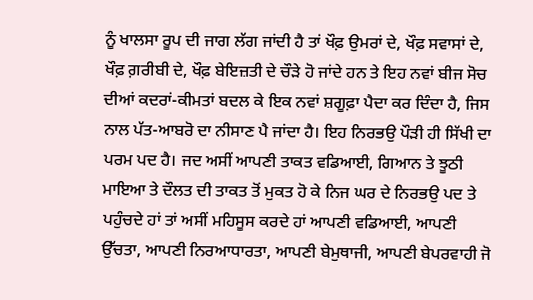ਨੂੰ ਖਾਲਸਾ ਰੂਪ ਦੀ ਜਾਗ ਲੱਗ ਜਾਂਦੀ ਹੈ ਤਾਂ ਖੌਫ਼ ਉਮਰਾਂ ਦੇ, ਖੌਫ਼ ਸਵਾਸਾਂ ਦੇ, ਖੌਫ਼ ਗ਼ਰੀਬੀ ਦੇ, ਖੌਫ਼ ਬੇਇਜ਼ਤੀ ਦੇ ਚੌੜੇ ਹੋ ਜਾਂਦੇ ਹਨ ਤੇ ਇਹ ਨਵਾਂ ਬੀਜ ਸੋਚ ਦੀਆਂ ਕਦਰਾਂ-ਕੀਮਤਾਂ ਬਦਲ ਕੇ ਇਕ ਨਵਾਂ ਸ਼ਗੂਫ਼ਾ ਪੈਦਾ ਕਰ ਦਿੰਦਾ ਹੈ, ਜਿਸ ਨਾਲ ਪੱਤ-ਆਬਰੋ ਦਾ ਨੀਸਾਣ ਪੈ ਜਾਂਦਾ ਹੈ। ਇਹ ਨਿਰਭਉ ਪੌੜੀ ਹੀ ਸਿੱਖੀ ਦਾ ਪਰਮ ਪਦ ਹੈ। ਜਦ ਅਸੀਂ ਆਪਣੀ ਤਾਕਤ ਵਡਿਆਈ, ਗਿਆਨ ਤੇ ਝੂਠੀ ਮਾਇਆ ਤੇ ਦੌਲਤ ਦੀ ਤਾਕਤ ਤੋਂ ਮੁਕਤ ਹੋ ਕੇ ਨਿਜ ਘਰ ਦੇ ਨਿਰਭਉ ਪਦ ਤੇ ਪਹੁੰਚਦੇ ਹਾਂ ਤਾਂ ਅਸੀਂ ਮਹਿਸੂਸ ਕਰਦੇ ਹਾਂ ਆਪਣੀ ਵਡਿਆਈ, ਆਪਣੀ ਉੱਚਤਾ, ਆਪਣੀ ਨਿਰਆਧਾਰਤਾ, ਆਪਣੀ ਬੇਮੁਥਾਜੀ, ਆਪਣੀ ਬੇਪਰਵਾਹੀ ਜੋ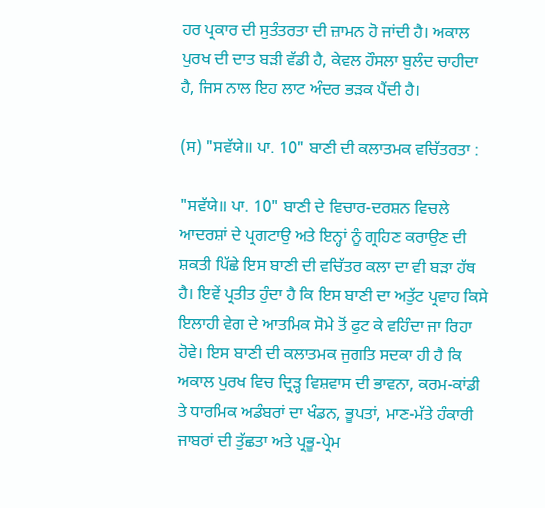ਹਰ ਪ੍ਰਕਾਰ ਦੀ ਸੁਤੰਤਰਤਾ ਦੀ ਜ਼ਾਮਨ ਹੋ ਜਾਂਦੀ ਹੈ। ਅਕਾਲ ਪੁਰਖ ਦੀ ਦਾਤ ਬੜੀ ਵੱਡੀ ਹੈ, ਕੇਵਲ ਹੌਸਲਾ ਬੁਲੰਦ ਚਾਹੀਦਾ ਹੈ, ਜਿਸ ਨਾਲ ਇਹ ਲਾਟ ਅੰਦਰ ਭੜਕ ਪੈਂਦੀ ਹੈ।

(ਸ) "ਸਵੱਯੇ॥ ਪਾ. 10" ਬਾਣੀ ਦੀ ਕਲਾਤਮਕ ਵਚਿੱਤਰਤਾ :

"ਸਵੱਯੇ॥ ਪਾ. 10" ਬਾਣੀ ਦੇ ਵਿਚਾਰ-ਦਰਸ਼ਨ ਵਿਚਲੇ ਆਦਰਸ਼ਾਂ ਦੇ ਪ੍ਰਗਟਾਉ ਅਤੇ ਇਨ੍ਹਾਂ ਨੂੰ ਗ੍ਰਹਿਣ ਕਰਾਉਣ ਦੀ ਸ਼ਕਤੀ ਪਿੱਛੇ ਇਸ ਬਾਣੀ ਦੀ ਵਚਿੱਤਰ ਕਲਾ ਦਾ ਵੀ ਬੜਾ ਹੱਥ ਹੈ। ਇਵੇਂ ਪ੍ਰਤੀਤ ਹੁੰਦਾ ਹੈ ਕਿ ਇਸ ਬਾਣੀ ਦਾ ਅਤੁੱਟ ਪ੍ਰਵਾਹ ਕਿਸੇ ਇਲਾਹੀ ਵੇਗ ਦੇ ਆਤਮਿਕ ਸੋਮੇ ਤੋਂ ਫੁਟ ਕੇ ਵਹਿੰਦਾ ਜਾ ਰਿਹਾ ਹੋਵੇ। ਇਸ ਬਾਣੀ ਦੀ ਕਲਾਤਮਕ ਜੁਗਤਿ ਸਦਕਾ ਹੀ ਹੈ ਕਿ ਅਕਾਲ ਪੁਰਖ ਵਿਚ ਦ੍ਰਿੜ੍ਹ ਵਿਸ਼ਵਾਸ ਦੀ ਭਾਵਨਾ, ਕਰਮ-ਕਾਂਡੀ ਤੇ ਧਾਰਮਿਕ ਅਡੰਬਰਾਂ ਦਾ ਖੰਡਨ, ਭੂਪਤਾਂ, ਮਾਣ-ਮੱਤੇ ਹੰਕਾਰੀ ਜਾਬਰਾਂ ਦੀ ਤੁੱਛਤਾ ਅਤੇ ਪ੍ਰਭੂ-ਪ੍ਰੇਮ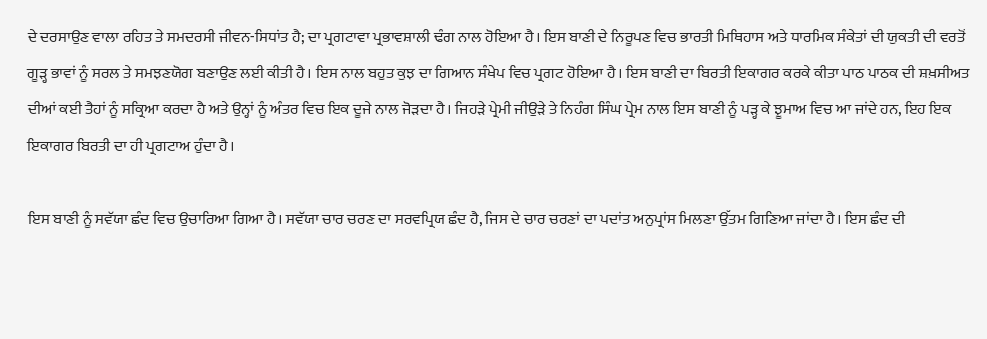ਦੇ ਦਰਸਾਉਣ ਵਾਲਾ ਰਹਿਤ ਤੇ ਸਮਦਰਸੀ ਜੀਵਨ-ਸਿਧਾਂਤ ਹੈ; ਦਾ ਪ੍ਰਗਟਾਵਾ ਪ੍ਰਭਾਵਸ਼ਾਲੀ ਢੰਗ ਨਾਲ ਹੋਇਆ ਹੈ। ਇਸ ਬਾਣੀ ਦੇ ਨਿਰੂਪਣ ਵਿਚ ਭਾਰਤੀ ਮਿਥਿਹਾਸ ਅਤੇ ਧਾਰਮਿਕ ਸੰਕੇਤਾਂ ਦੀ ਯੁਕਤੀ ਦੀ ਵਰਤੋਂ ਗੂੜ੍ਹ ਭਾਵਾਂ ਨੂੰ ਸਰਲ ਤੇ ਸਮਝਣਯੋਗ ਬਣਾਉਣ ਲਈ ਕੀਤੀ ਹੈ। ਇਸ ਨਾਲ ਬਹੁਤ ਕੁਝ ਦਾ ਗਿਆਨ ਸੰਖੇਪ ਵਿਚ ਪ੍ਰਗਟ ਹੋਇਆ ਹੈ। ਇਸ ਬਾਣੀ ਦਾ ਬਿਰਤੀ ਇਕਾਗਰ ਕਰਕੇ ਕੀਤਾ ਪਾਠ ਪਾਠਕ ਦੀ ਸ਼ਖ਼ਸੀਅਤ ਦੀਆਂ ਕਈ ਤੈਹਾਂ ਨੂੰ ਸਕ੍ਰਿਆ ਕਰਦਾ ਹੈ ਅਤੇ ਉਨ੍ਹਾਂ ਨੂੰ ਅੰਤਰ ਵਿਚ ਇਕ ਦੂਜੇ ਨਾਲ ਜੋੜਦਾ ਹੈ। ਜਿਹੜੇ ਪ੍ਰੇਮੀ ਜੀਉੜੇ ਤੇ ਨਿਹੰਗ ਸਿੰਘ ਪ੍ਰੇਮ ਨਾਲ ਇਸ ਬਾਣੀ ਨੂੰ ਪੜ੍ਹ ਕੇ ਝੂਮਾਅ ਵਿਚ ਆ ਜਾਂਦੇ ਹਨ, ਇਹ ਇਕ ਇਕਾਗਰ ਬਿਰਤੀ ਦਾ ਹੀ ਪ੍ਰਗਟਾਅ ਹੁੰਦਾ ਹੈ।

ਇਸ ਬਾਣੀ ਨੂੰ ਸਵੱਯਾ ਛੰਦ ਵਿਚ ਉਚਾਰਿਆ ਗਿਆ ਹੈ। ਸਵੱਯਾ ਚਾਰ ਚਰਣ ਦਾ ਸਰਵਪ੍ਰਿਯ ਛੰਦ ਹੈ, ਜਿਸ ਦੇ ਚਾਰ ਚਰਣਾਂ ਦਾ ਪਦਾਂਤ ਅਨੁਪ੍ਰਾਂਸ ਮਿਲਣਾ ਉੱਤਮ ਗਿਣਿਆ ਜਾਂਦਾ ਹੈ। ਇਸ ਛੰਦ ਦੀ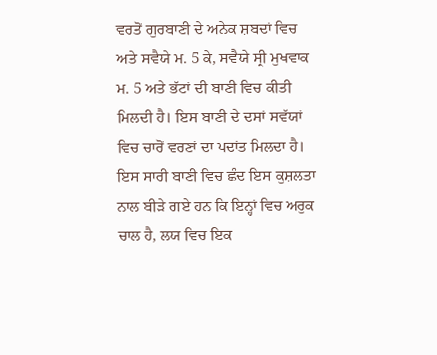ਵਰਤੋਂ ਗੁਰਬਾਣੀ ਦੇ ਅਨੇਕ ਸ਼ਬਦਾਂ ਵਿਚ ਅਤੇ ਸਵੈਯੇ ਮ. 5 ਕੇ, ਸਵੈਯੇ ਸ੍ਰੀ ਮੁਖਵਾਕ ਮ. 5 ਅਤੇ ਭੱਟਾਂ ਦੀ ਬਾਣੀ ਵਿਚ ਕੀਤੀ ਮਿਲਦੀ ਹੈ। ਇਸ ਬਾਣੀ ਦੇ ਦਸਾਂ ਸਵੱਯਾਂ ਵਿਚ ਚਾਰੋਂ ਵਰਣਾਂ ਦਾ ਪਦਾਂਤ ਮਿਲਦਾ ਹੈ। ਇਸ ਸਾਰੀ ਬਾਣੀ ਵਿਚ ਛੰਦ ਇਸ ਕੁਸ਼ਲਤਾ ਨਾਲ ਬੀੜੇ ਗਏ ਹਨ ਕਿ ਇਨ੍ਹਾਂ ਵਿਚ ਅਰੁਕ ਚਾਲ ਹੈ, ਲਯ ਵਿਚ ਇਕ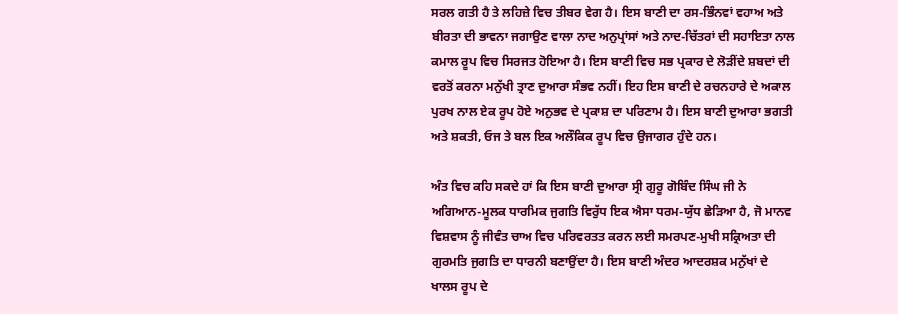ਸਰਲ ਗਤੀ ਹੈ ਤੇ ਲਹਿਜ਼ੇ ਵਿਚ ਤੀਬਰ ਵੇਗ ਹੈ। ਇਸ ਬਾਣੀ ਦਾ ਰਸ-ਭਿੰਨਵਾਂ ਵਹਾਅ ਅਤੇ ਬੀਰਤਾ ਦੀ ਭਾਵਨਾ ਜਗਾਉਣ ਵਾਲਾ ਨਾਦ ਅਨੁਪ੍ਰਾਂਸਾਂ ਅਤੇ ਨਾਦ-ਚਿੱਤਰਾਂ ਦੀ ਸਹਾਇਤਾ ਨਾਲ ਕਮਾਲ ਰੂਪ ਵਿਚ ਸਿਰਜਤ ਹੋਇਆ ਹੈ। ਇਸ ਬਾਣੀ ਵਿਚ ਸਭ ਪ੍ਰਕਾਰ ਦੇ ਲੋੜੀਂਦੇ ਸ਼ਬਦਾਂ ਦੀ ਵਰਤੋਂ ਕਰਨਾ ਮਨੁੱਖੀ ਤ੍ਰਾਣ ਦੁਆਰਾ ਸੰਭਵ ਨਹੀਂ। ਇਹ ਇਸ ਬਾਣੀ ਦੇ ਰਚਨਹਾਰੇ ਦੇ ਅਕਾਲ ਪੁਰਖ ਨਾਲ ਏਕ ਰੂਪ ਹੋਏ ਅਨੁਭਵ ਦੇ ਪ੍ਰਕਾਸ਼ ਦਾ ਪਰਿਣਾਮ ਹੈ। ਇਸ ਬਾਣੀ ਦੁਆਰਾ ਭਗਤੀ ਅਤੇ ਸ਼ਕਤੀ, ਓਜ ਤੇ ਬਲ ਇਕ ਅਲੌਕਿਕ ਰੂਪ ਵਿਚ ਉਜਾਗਰ ਹੁੰਦੇ ਹਨ।

ਅੰਤ ਵਿਚ ਕਹਿ ਸਕਦੇ ਹਾਂ ਕਿ ਇਸ ਬਾਣੀ ਦੁਆਰਾ ਸ੍ਰੀ ਗੁਰੂ ਗੋਬਿੰਦ ਸਿੰਘ ਜੀ ਨੇ ਅਗਿਆਨ-ਮੂਲਕ ਧਾਰਮਿਕ ਜੁਗਤਿ ਵਿਰੁੱਧ ਇਕ ਐਸਾ ਧਰਮ-ਯੁੱਧ ਛੇੜਿਆ ਹੈ, ਜੋ ਮਾਨਵ ਵਿਸ਼ਵਾਸ ਨੂੰ ਜੀਵੰਤ ਚਾਅ ਵਿਚ ਪਰਿਵਰਤਤ ਕਰਨ ਲਈ ਸਮਰਪਣ-ਮੁਖੀ ਸਕ੍ਰਿਅਤਾ ਦੀ ਗੁਰਮਤਿ ਜੁਗਤਿ ਦਾ ਧਾਰਨੀ ਬਣਾਉਂਦਾ ਹੈ। ਇਸ ਬਾਣੀ ਅੰਦਰ ਆਦਰਸ਼ਕ ਮਨੁੱਖਾਂ ਦੇ ਖਾਲਸ ਰੂਪ ਦੇ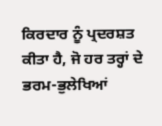ਕਿਰਦਾਰ ਨੂੰ ਪ੍ਰਦਰਸ਼ਤ ਕੀਤਾ ਹੈ, ਜੋ ਹਰ ਤਰ੍ਹਾਂ ਦੇ ਭਰਮ-ਭੁਲੇਖਿਆਂ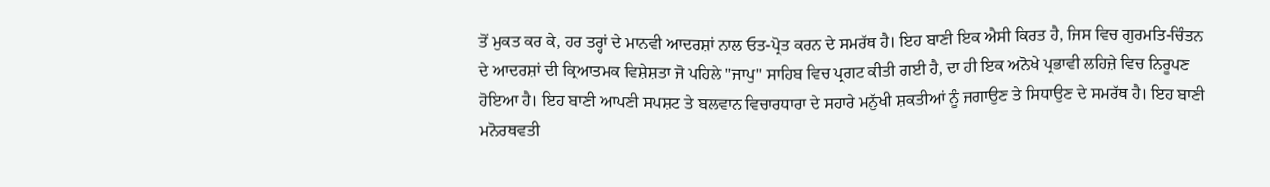ਤੋਂ ਮੁਕਤ ਕਰ ਕੇ, ਹਰ ਤਰ੍ਹਾਂ ਦੇ ਮਾਨਵੀ ਆਦਰਸ਼ਾਂ ਨਾਲ ਓਤ-ਪ੍ਰੋਤ ਕਰਨ ਦੇ ਸਮਰੱਥ ਹੈ। ਇਹ ਬਾਣੀ ਇਕ ਐਸੀ ਕਿਰਤ ਹੈ, ਜਿਸ ਵਿਚ ਗੁਰਮਤਿ-ਚਿੰਤਨ ਦੇ ਆਦਰਸ਼ਾਂ ਦੀ ਕ੍ਰਿਆਤਮਕ ਵਿਸ਼ੇਸ਼ਤਾ ਜੋ ਪਹਿਲੇ "ਜਾਪੁ" ਸਾਹਿਬ ਵਿਚ ਪ੍ਰਗਟ ਕੀਤੀ ਗਈ ਹੈ, ਦਾ ਹੀ ਇਕ ਅਨੋਖੇ ਪ੍ਰਭਾਵੀ ਲਹਿਜ਼ੇ ਵਿਚ ਨਿਰੂਪਣ ਹੋਇਆ ਹੈ। ਇਹ ਬਾਣੀ ਆਪਣੀ ਸਪਸ਼ਟ ਤੇ ਬਲਵਾਨ ਵਿਚਾਰਧਾਰਾ ਦੇ ਸਹਾਰੇ ਮਨੁੱਖੀ ਸ਼ਕਤੀਆਂ ਨੂੰ ਜਗਾਉਣ ਤੇ ਸਿਧਾਉਣ ਦੇ ਸਮਰੱਥ ਹੈ। ਇਹ ਬਾਣੀ ਮਨੋਰਥਵਤੀ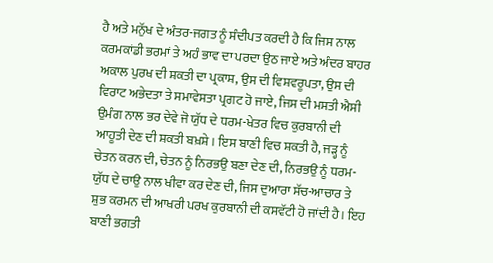ਹੈ ਅਤੇ ਮਨੁੱਖ ਦੇ ਅੰਤਰ-ਜਗਤ ਨੂੰ ਸੰਦੀਪਤ ਕਰਦੀ ਹੈ ਕਿ ਜਿਸ ਨਾਲ ਕਰਮਕਾਂਡੀ ਭਰਮਾਂ ਤੇ ਅਹੰ ਭਾਵ ਦਾ ਪਰਦਾ ਉਠ ਜਾਏ ਅਤੇ ਅੰਦਰ ਬਾਹਰ ਅਕਾਲ ਪੁਰਖ ਦੀ ਸ਼ਕਤੀ ਦਾ ਪ੍ਰਕਾਸ਼, ਉਸ ਦੀ ਵਿਸ਼ਵਰੂਪਤਾ, ਉਸ ਦੀ ਵਿਰਾਟ ਅਭੇਦਤਾ ਤੇ ਸਮਾਵੇਸਤਾ ਪ੍ਰਗਟ ਹੋ ਜਾਏ, ਜਿਸ ਦੀ ਮਸਤੀ ਐਸੀ ਉਮੰਗ ਨਾਲ ਭਰ ਦੇਵੇ ਜੋ ਯੁੱਧ ਦੇ ਧਰਮ-ਖੇਤਰ ਵਿਚ ਕੁਰਬਾਨੀ ਦੀ ਆਹੂਤੀ ਦੇਣ ਦੀ ਸ਼ਕਤੀ ਬਖ਼ਸ਼ੇ। ਇਸ ਬਾਣੀ ਵਿਚ ਸ਼ਕਤੀ ਹੈ, ਜੜ੍ਹ ਨੂੰ ਚੇਤਨ ਕਰਨ ਦੀ, ਚੇਤਨ ਨੂੰ ਨਿਰਭਉ ਬਣਾ ਦੇਣ ਦੀ, ਨਿਰਭਉ ਨੂੰ ਧਰਮ-ਯੁੱਧ ਦੇ ਚਾਉ ਨਾਲ ਖੀਵਾ ਕਰ ਦੇਣ ਦੀ, ਜਿਸ ਦੁਆਰਾ ਸੱਚ-ਆਚਾਰ ਤੇ ਸ਼ੁਭ ਕਰਮਨ ਦੀ ਆਖਰੀ ਪਰਖ ਕੁਰਬਾਨੀ ਦੀ ਕਸਵੱਟੀ ਹੋ ਜਾਂਦੀ ਹੈ। ਇਹ ਬਾਣੀ ਭਗਤੀ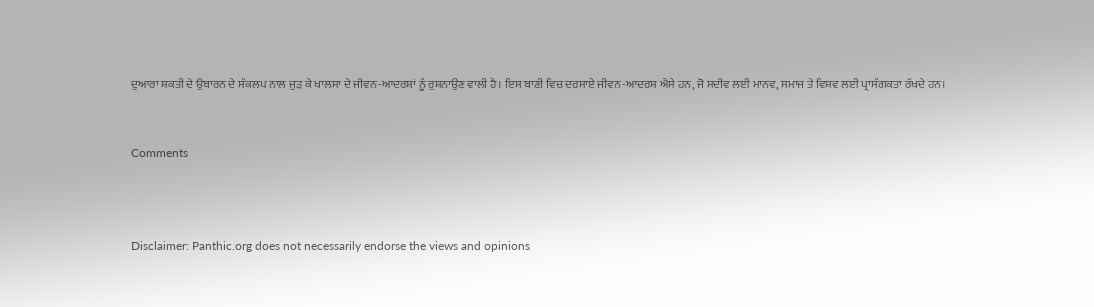ਦੁਆਰਾ ਸ਼ਕਤੀ ਦੇ ਉਬਾਰਨ ਦੇ ਸੰਕਲਪ ਨਾਲ ਜੁੜ ਕੇ ਖਾਲਸਾ ਦੇ ਜੀਵਨ-ਆਦਰਸ਼ਾਂ ਨੂੰ ਰੁਸ਼ਨਾਉਣ ਵਾਲੀ ਹੈ। ਇਸ ਬਾਣੀ ਵਿਚ ਦਰਸਾਏ ਜੀਵਨ-ਆਦਰਸ਼ ਐਸੇ ਹਨ, ਜੋ ਸਦੀਵ ਲਈ ਮਾਨਵ, ਸਮਾਜ ਤੇ ਵਿਸ਼ਵ ਲਈ ਪ੍ਰਾਸੰਗਕਤਾ ਰੱਖਦੇ ਹਨ।


Comments



Disclaimer: Panthic.org does not necessarily endorse the views and opinions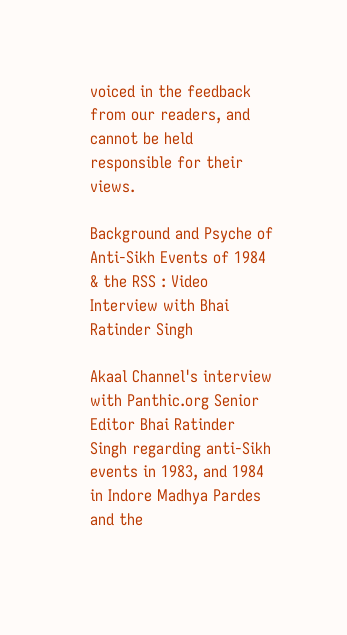voiced in the feedback from our readers, and cannot be held responsible for their views.

Background and Psyche of Anti-Sikh Events of 1984 & the RSS : Video Interview with Bhai Ratinder Singh

Akaal Channel's interview with Panthic.org Senior Editor Bhai Ratinder Singh regarding anti-Sikh events in 1983, and 1984 in Indore Madhya Pardes and the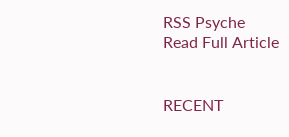RSS Psyche
Read Full Article


RECENT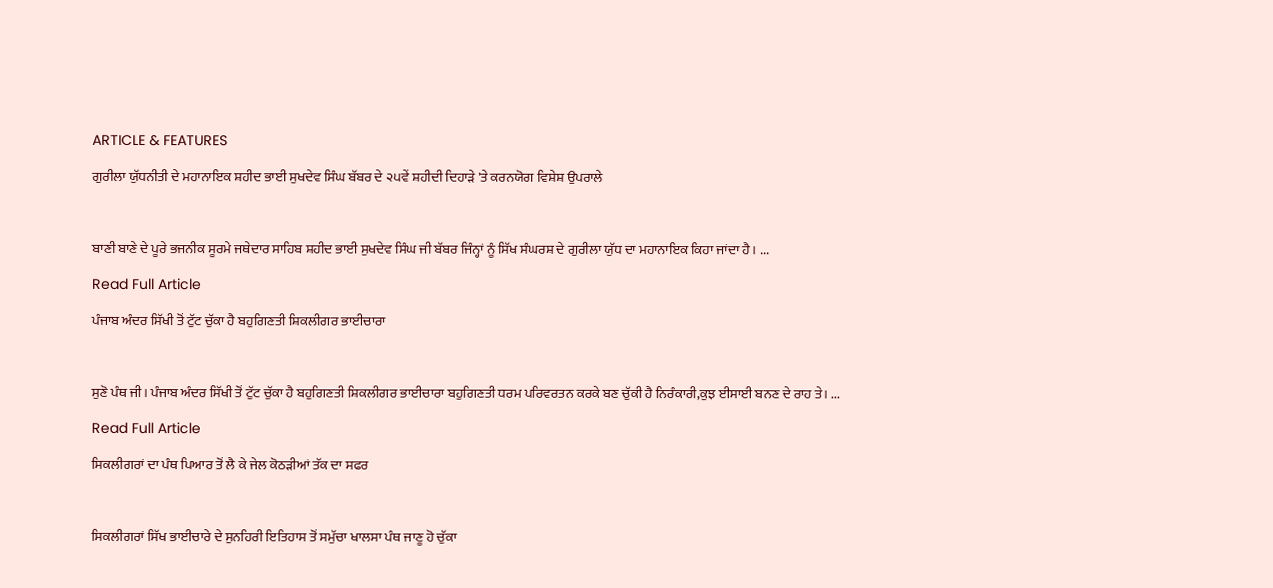ARTICLE & FEATURES

ਗੁਰੀਲਾ ਯੁੱਧਨੀਤੀ ਦੇ ਮਹਾਨਾਇਕ ਸ਼ਹੀਦ ਭਾਈ ਸੁਖਦੇਵ ਸਿੰਘ ਬੱਬਰ ਦੇ ੨੫ਵੇਂ ਸ਼ਹੀਦੀ ਦਿਹਾੜੇ 'ਤੇ ਕਰਨਯੋਗ ਵਿਸ਼ੇਸ਼ ਉਪਰਾਲੇ



ਬਾਣੀ ਬਾਣੇ ਦੇ ਪੂਰੇ ਭਜਨੀਕ ਸੂਰਮੇ ਜਥੇਦਾਰ ਸਾਹਿਬ ਸ਼ਹੀਦ ਭਾਈ ਸੁਖਦੇਵ ਸਿੰਘ ਜੀ ਬੱਬਰ ਜਿੰਨ੍ਹਾਂ ਨੂੰ ਸਿੱਖ ਸੰਘਰਸ਼ ਦੇ ਗੁਰੀਲਾ ਯੁੱਧ ਦਾ ਮਹਾਨਾਇਕ ਕਿਹਾ ਜਾਂਦਾ ਹੈ। ...

Read Full Article

ਪੰਜਾਬ ਅੰਦਰ ਸਿੱਖੀ ਤੋਂ ਟੁੱਟ ਚੁੱਕਾ ਹੈ ਬਹੁਗਿਣਤੀ ਸ਼ਿਕਲੀਗਰ ਭਾਈਚਾਰਾ



ਸੁਣੋ ਪੰਥ ਜੀ। ਪੰਜਾਬ ਅੰਦਰ ਸਿੱਖੀ ਤੋਂ ਟੁੱਟ ਚੁੱਕਾ ਹੈ ਬਹੁਗਿਣਤੀ ਸ਼ਿਕਲੀਗਰ ਭਾਈਚਾਰਾ ਬਹੁਗਿਣਤੀ ਧਰਮ ਪਰਿਵਰਤਨ ਕਰਕੇ ਬਣ ਚੁੱਕੀ ਹੈ ਨਿਰੰਕਾਰੀ,ਕੁਝ ਈਸਾਈ ਬਨਣ ਦੇ ਰਾਹ ਤੇ। ...

Read Full Article

ਸਿਕਲੀਗਰਾਂ ਦਾ ਪੰਥ ਪਿਆਰ ਤੋਂ ਲੈ ਕੇ ਜੇਲ ਕੋਠੜੀਆਂ ਤੱਕ ਦਾ ਸਫਰ



ਸਿਕਲੀਗਰਾਂ ਸਿੱਖ ਭਾਈਚਾਰੇ ਦੇ ਸੁਨਹਿਰੀ ਇਤਿਹਾਸ ਤੋਂ ਸਮੁੱਚਾ ਖਾਲਸਾ ਪੰਥ ਜਾਣੂ ਹੋ ਚੁੱਕਾ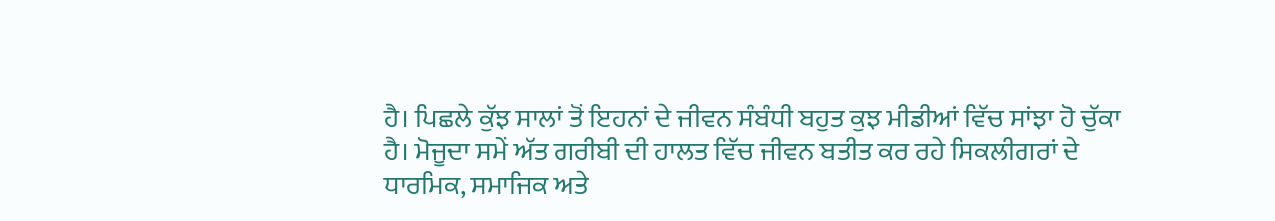ਹੈ। ਪਿਛਲੇ ਕੁੱਝ ਸਾਲਾਂ ਤੋਂ ਇਹਨਾਂ ਦੇ ਜੀਵਨ ਸੰਬੰਧੀ ਬਹੁਤ ਕੁਝ ਮੀਡੀਆਂ ਵਿੱਚ ਸਾਂਝਾ ਹੋ ਚੁੱਕਾ ਹੈ। ਮੋਜੂਦਾ ਸਮੇਂ ਅੱਤ ਗਰੀਬੀ ਦੀ ਹਾਲਤ ਵਿੱਚ ਜੀਵਨ ਬਤੀਤ ਕਰ ਰਹੇ ਸਿਕਲੀਗਰਾਂ ਦੇ ਧਾਰਮਿਕ, ਸਮਾਜਿਕ ਅਤੇ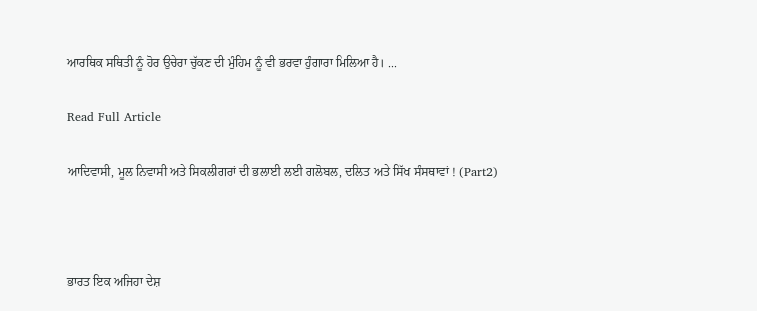ਆਰਥਿਕ ਸਥਿਤੀ ਨੂੰ ਹੋਰ ਉਚੇਰਾ ਚੁੱਕਣ ਦੀ ਮੁੰਹਿਮ ਨੂੰ ਵੀ ਭਰਵਾ ਹੁੰਗਾਰਾ ਮਿਲਿਆ ਹੈ। ...

Read Full Article

ਆਦਿਵਾਸੀ, ਮੂਲ ਨਿਵਾਸੀ ਅਤੇ ਸਿਕਲੀਗਰਾਂ ਦੀ ਭਲਾਈ ਲਈ ਗਲੋਬਲ, ਦਲਿਤ ਅਤੇ ਸਿੱਖ ਸੰਸਥਾਵਾਂ ! (Part2)



ਭਾਰਤ ਇਕ ਅਜਿਹਾ ਦੇਸ਼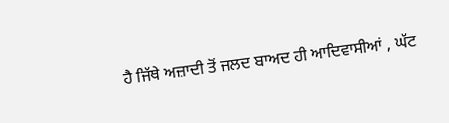ਹੈ ਜਿੱਥੇ ਅਜ਼ਾਦੀ ਤੋਂ ਜਲਦ ਬਾਅਦ ਹੀ ਆਦਿਵਾਸੀਆਂ , ਘੱਟ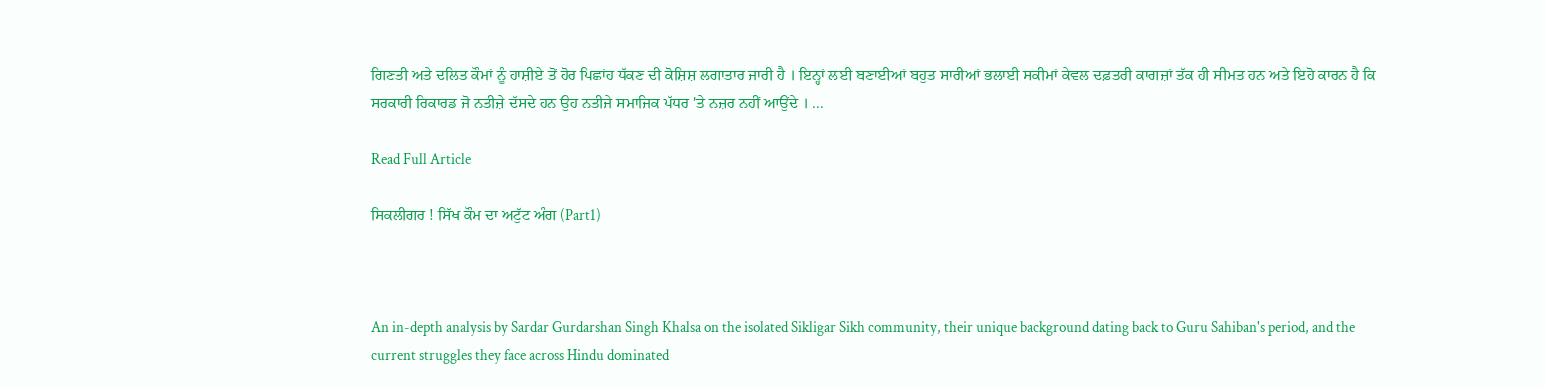ਗਿਣਤੀ ਅਤੇ ਦਲਿਤ ਕੌਮਾਂ ਨੂੰ ਹਾਸ਼ੀਏ ਤੋਂ ਹੋਰ ਪਿਛਾਂਹ ਧੱਕਣ ਦੀ ਕੋਸ਼ਿਸ਼ ਲਗਾਤਾਰ ਜਾਰੀ ਹੈ । ਇਨ੍ਹਾਂ ਲਈ ਬਣਾਈਆਂ ਬਹੁਤ ਸਾਰੀਆਂ ਭਲਾਈ ਸਕੀਮਾਂ ਕੇਵਲ ਦਫ਼ਤਰੀ ਕਾਗਜ਼ਾਂ ਤੱਕ ਹੀ ਸੀਮਤ ਹਨ ਅਤੇ ਇਹੋ ਕਾਰਨ ਹੈ ਕਿ ਸਰਕਾਰੀ ਰਿਕਾਰਡ ਜੋ ਨਤੀਜ਼ੇ ਦੱਸਦੇ ਹਨ ਉਹ ਨਤੀਜੇ ਸਮਾਜਿਕ ਪੱਧਰ 'ਤੇ ਨਜ਼ਰ ਨਹੀਂ ਆਉਂਦੇ । ...

Read Full Article

ਸਿਕਲੀਗਰ ! ਸਿੱਖ ਕੌਮ ਦਾ ਅਟੁੱਟ ਅੰਗ (Part1)



An in-depth analysis by Sardar Gurdarshan Singh Khalsa on the isolated Sikligar Sikh community, their unique background dating back to Guru Sahiban's period, and the current struggles they face across Hindu dominated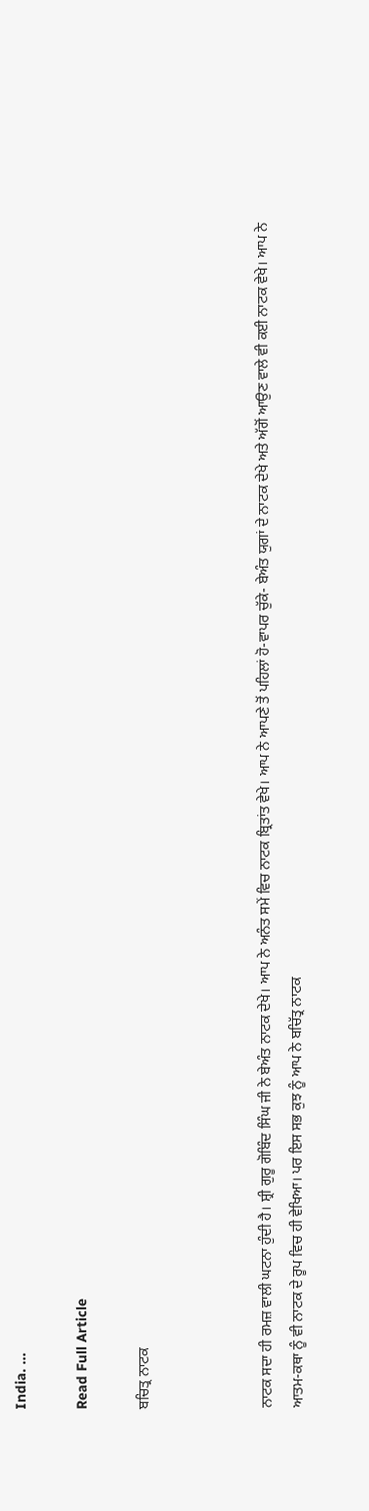India. ...

Read Full Article

ਬਚਿਤ੍ਰ ਨਾਟਕ



ਨਾਟਕ ਸਦਾ ਹੀ ਰਮਜ਼ ਵਾਲੀ ਘਟਨਾ ਹੁੰਦੀ ਹੈ। ਸ਼੍ਰੀ ਗੁਰੂ ਗੋਬਿੰਦ ਸਿੰਘ ਜੀ ਨੇ ਬੇਅੰਤ ਨਾਟਕ ਦੇਖੇ। ਆਪ ਨੇ ਅਨੰਤ ਸਮੇਂ ਵਿਚ ਨਾਟਕ ਬ੍ਰਿਤਾਂਤ ਵੇਖੇ। ਆਪ ਨੇ ਆਪਣੇ ਤੋਂ ਪਹਿਲਾਂ ਹੋ-ਵਾਪਰ ਚੁੱਕੇ- ਬੇਅੰਤ ਯੁਗਾਂ ਦੇ ਨਾਟਕ ਦੇਖੇ ਅਤੇ ਅੱਗੋਂ ਆਉਣ ਵਾਲੇ ਵੀ ਕਈ ਨਾਟਕ ਵੇਖੇ। ਆਪ ਨੇ ਆਤਮ-ਕਥਾ ਨੂੰ ਵੀ ਨਾਟਕ ਦੇ ਰੂਪ ਵਿਚ ਹੀ ਵੇਖਿਆ। ਪਰ ਇਸ ਸਭ ਕੁਝ ਨੂੰ ਆਪ ਨੇ ਬਚਿੱਤ੍ਰ ਨਾਟਕ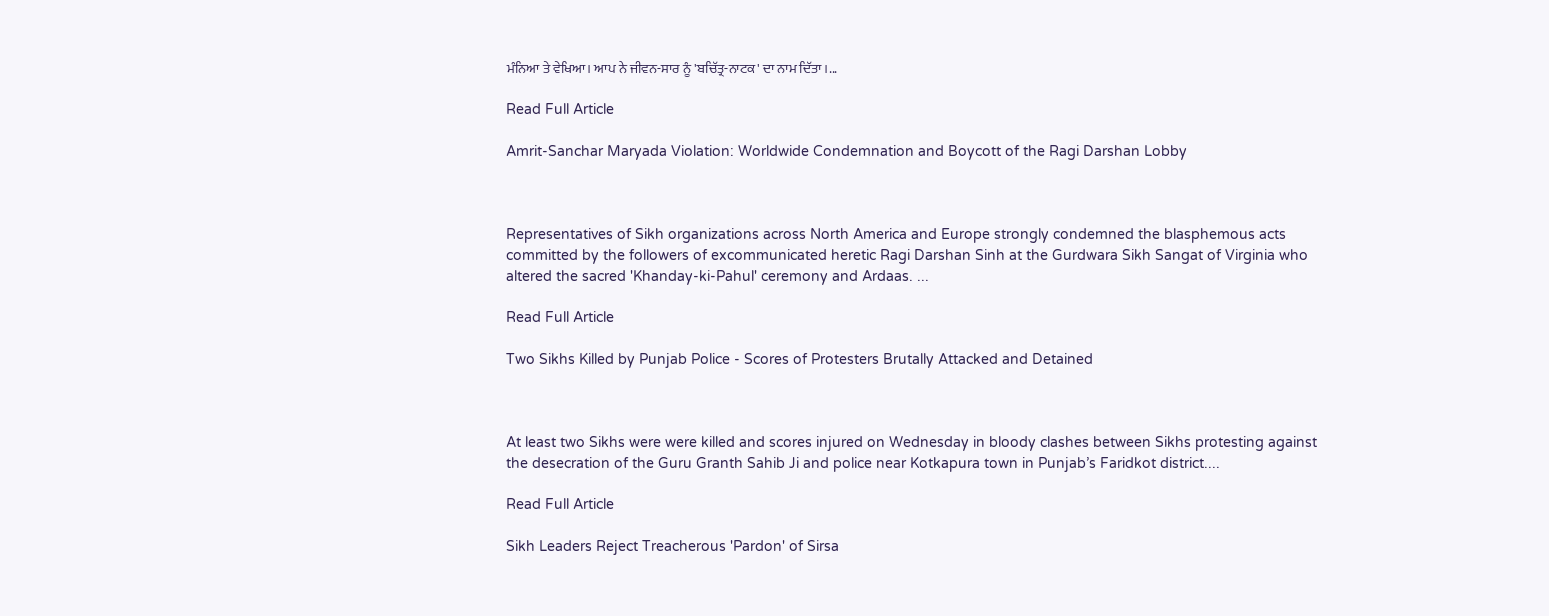ਮੰਨਿਆ ਤੇ ਵੇਖਿਆ। ਆਪ ਨੇ ਜੀਵਨ-ਸਾਰ ਨੂੰ 'ਬਚਿੱਤ੍ਰ-ਨਾਟਕ' ਦਾ ਨਾਮ ਦਿੱਤਾ।...

Read Full Article

Amrit-Sanchar Maryada Violation: Worldwide Condemnation and Boycott of the Ragi Darshan Lobby



Representatives of Sikh organizations across North America and Europe strongly condemned the blasphemous acts committed by the followers of excommunicated heretic Ragi Darshan Sinh at the Gurdwara Sikh Sangat of Virginia who altered the sacred 'Khanday-ki-Pahul' ceremony and Ardaas. ...

Read Full Article

Two Sikhs Killed by Punjab Police - Scores of Protesters Brutally Attacked and Detained



At least two Sikhs were were killed and scores injured on Wednesday in bloody clashes between Sikhs protesting against the desecration of the Guru Granth Sahib Ji and police near Kotkapura town in Punjab’s Faridkot district....

Read Full Article

Sikh Leaders Reject Treacherous 'Pardon' of Sirsa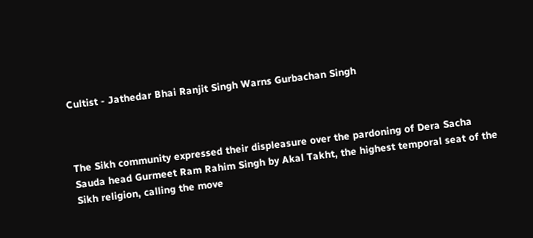Cultist - Jathedar Bhai Ranjit Singh Warns Gurbachan Singh



The Sikh community expressed their displeasure over the pardoning of Dera Sacha Sauda head Gurmeet Ram Rahim Singh by Akal Takht, the highest temporal seat of the Sikh religion, calling the move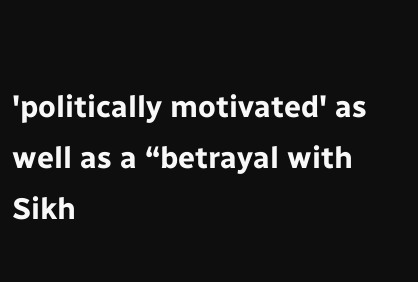'politically motivated' as well as a “betrayal with Sikh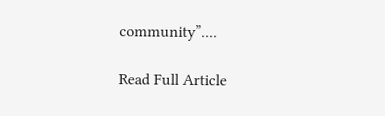community”....

Read Full Article